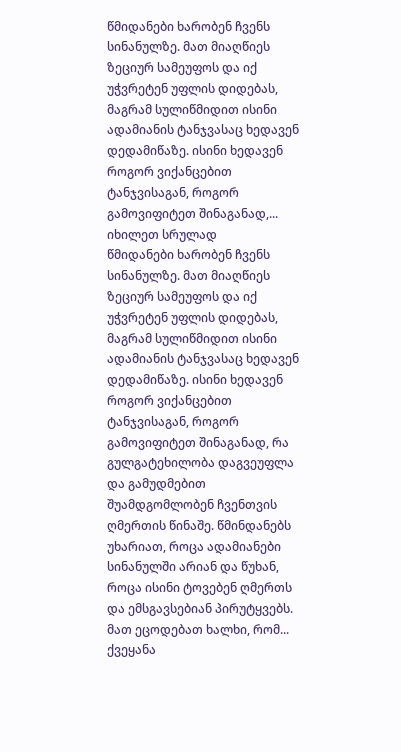წმიდანები ხარობენ ჩვენს სინანულზე. მათ მიაღწიეს ზეციურ სამეუფოს და იქ უჭვრეტენ უფლის დიდებას, მაგრამ სულიწმიდით ისინი ადამიანის ტანჯვასაც ხედავენ დედამიწაზე. ისინი ხედავენ როგორ ვიქანცებით ტანჯვისაგან, როგორ გამოვიფიტეთ შინაგანად,...
იხილეთ სრულად
წმიდანები ხარობენ ჩვენს სინანულზე. მათ მიაღწიეს ზეციურ სამეუფოს და იქ უჭვრეტენ უფლის დიდებას, მაგრამ სულიწმიდით ისინი ადამიანის ტანჯვასაც ხედავენ დედამიწაზე. ისინი ხედავენ როგორ ვიქანცებით ტანჯვისაგან, როგორ გამოვიფიტეთ შინაგანად, რა გულგატეხილობა დაგვეუფლა და გამუდმებით შუამდგომლობენ ჩვენთვის ღმერთის წინაშე. წმინდანებს უხარიათ, როცა ადამიანები სინანულში არიან და წუხან, როცა ისინი ტოვებენ ღმერთს და ემსგავსებიან პირუტყვებს. მათ ეცოდებათ ხალხი, რომ...
ქვეყანა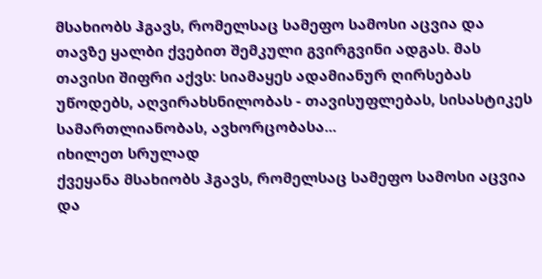მსახიობს ჰგავს, რომელსაც სამეფო სამოსი აცვია და თავზე ყალბი ქვებით შემკული გვირგვინი ადგას. მას თავისი შიფრი აქვს: სიამაყეს ადამიანურ ღირსებას უწოდებს, აღვირახსნილობას - თავისუფლებას, სისასტიკეს სამართლიანობას, ავხორცობასა...
იხილეთ სრულად
ქვეყანა მსახიობს ჰგავს, რომელსაც სამეფო სამოსი აცვია და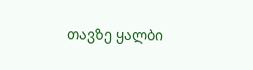თავზე ყალბი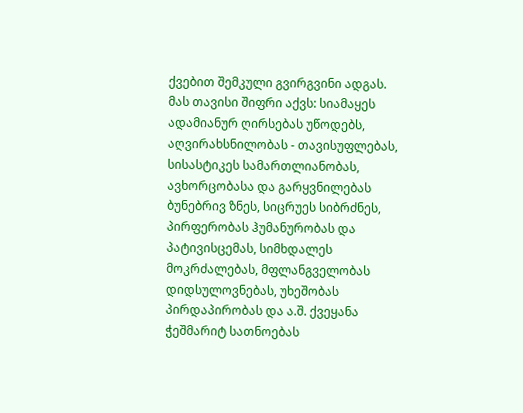ქვებით შემკული გვირგვინი ადგას. მას თავისი შიფრი აქვს: სიამაყეს ადამიანურ ღირსებას უწოდებს, აღვირახსნილობას - თავისუფლებას, სისასტიკეს სამართლიანობას, ავხორცობასა და გარყვნილებას ბუნებრივ ზნეს, სიცრუეს სიბრძნეს, პირფერობას ჰუმანურობას და პატივისცემას, სიმხდალეს მოკრძალებას, მფლანგველობას დიდსულოვნებას, უხეშობას პირდაპირობას და ა.შ. ქვეყანა ჭეშმარიტ სათნოებას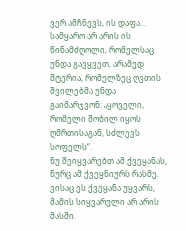ვერ ამჩნევს, ის დაფა...
სამყარო არ არის ის წინამძღოლი, რომელსაც უნდა გავყვეთ, არამედ მტერია, რომელზეც ღვთის შვილებმა უნდა გაიმარჯვონ: „ყოველი, რომელი შობილ იყოს ღმრთისაგან, სძლევს სოფელს“.
ნუ შეიყვარებთ ამ ქვეყანას, ნურც ამ ქვეყნიურს რასმე. ვისაც ეს ქვეყანა უყვარს, მამის სიყვარული არ არის მასში.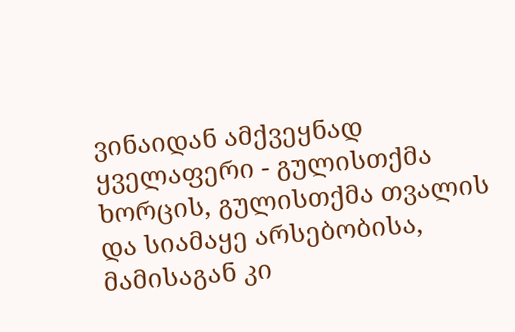ვინაიდან ამქვეყნად ყველაფერი - გულისთქმა ხორცის, გულისთქმა თვალის და სიამაყე არსებობისა, მამისაგან კი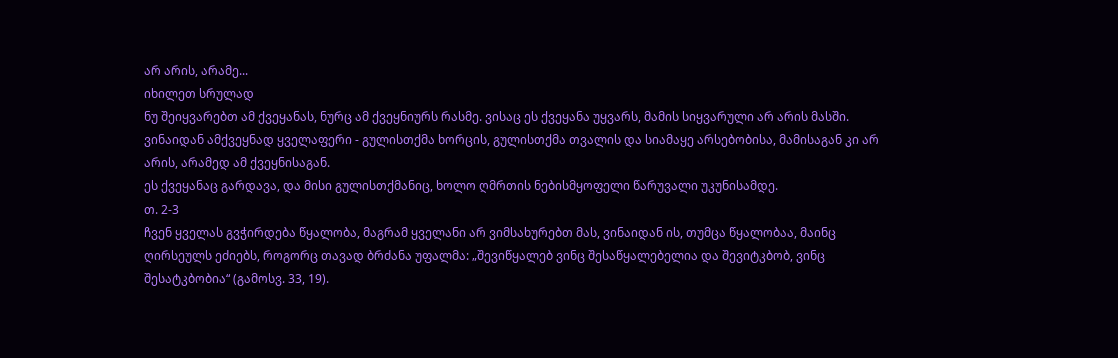არ არის, არამე...
იხილეთ სრულად
ნუ შეიყვარებთ ამ ქვეყანას, ნურც ამ ქვეყნიურს რასმე. ვისაც ეს ქვეყანა უყვარს, მამის სიყვარული არ არის მასში.
ვინაიდან ამქვეყნად ყველაფერი - გულისთქმა ხორცის, გულისთქმა თვალის და სიამაყე არსებობისა, მამისაგან კი არ არის, არამედ ამ ქვეყნისაგან.
ეს ქვეყანაც გარდავა, და მისი გულისთქმანიც, ხოლო ღმრთის ნებისმყოფელი წარუვალი უკუნისამდე.
თ. 2-3
ჩვენ ყველას გვჭირდება წყალობა, მაგრამ ყველანი არ ვიმსახურებთ მას, ვინაიდან ის, თუმცა წყალობაა, მაინც ღირსეულს ეძიებს, როგორც თავად ბრძანა უფალმა: „შევიწყალებ ვინც შესაწყალებელია და შევიტკბობ, ვინც შესატკბობია“ (გამოსვ. 33, 19).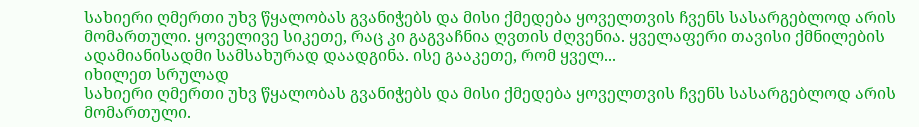სახიერი ღმერთი უხვ წყალობას გვანიჭებს და მისი ქმედება ყოველთვის ჩვენს სასარგებლოდ არის მომართული. ყოველივე სიკეთე, რაც კი გაგვაჩნია ღვთის ძღვენია. ყველაფერი თავისი ქმნილების ადამიანისადმი სამსახურად დაადგინა. ისე გააკეთე, რომ ყველ...
იხილეთ სრულად
სახიერი ღმერთი უხვ წყალობას გვანიჭებს და მისი ქმედება ყოველთვის ჩვენს სასარგებლოდ არის მომართული.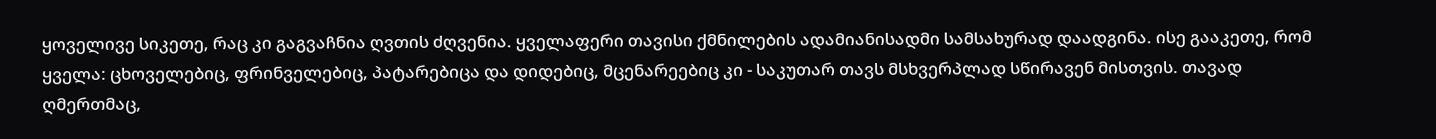ყოველივე სიკეთე, რაც კი გაგვაჩნია ღვთის ძღვენია. ყველაფერი თავისი ქმნილების ადამიანისადმი სამსახურად დაადგინა. ისე გააკეთე, რომ ყველა: ცხოველებიც, ფრინველებიც, პატარებიცა და დიდებიც, მცენარეებიც კი - საკუთარ თავს მსხვერპლად სწირავენ მისთვის. თავად ღმერთმაც,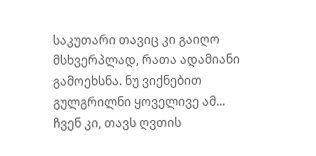საკუთარი თავიც კი გაიღო მსხვერპლად, რათა ადამიანი გამოეხსნა. ნუ ვიქნებით გულგრილნი ყოველივე ამ...
ჩვენ კი, თავს ღვთის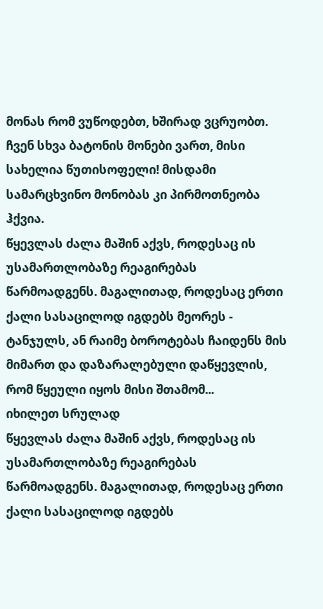მონას რომ ვუწოდებთ, ხშირად ვცრუობთ. ჩვენ სხვა ბატონის მონები ვართ, მისი სახელია წუთისოფელი! მისდამი სამარცხვინო მონობას კი პირმოთნეობა ჰქვია.
წყევლას ძალა მაშინ აქვს, როდესაც ის უსამართლობაზე რეაგირებას წარმოადგენს. მაგალითად, როდესაც ერთი ქალი სასაცილოდ იგდებს მეორეს - ტანჯულს, ან რაიმე ბოროტებას ჩაიდენს მის მიმართ და დაზარალებული დაწყევლის, რომ წყეული იყოს მისი შთამომ...
იხილეთ სრულად
წყევლას ძალა მაშინ აქვს, როდესაც ის უსამართლობაზე რეაგირებას წარმოადგენს. მაგალითად, როდესაც ერთი ქალი სასაცილოდ იგდებს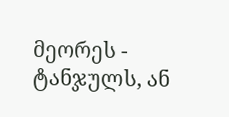მეორეს - ტანჯულს, ან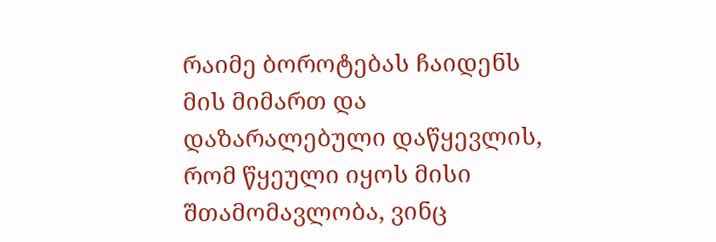რაიმე ბოროტებას ჩაიდენს მის მიმართ და დაზარალებული დაწყევლის, რომ წყეული იყოს მისი შთამომავლობა, ვინც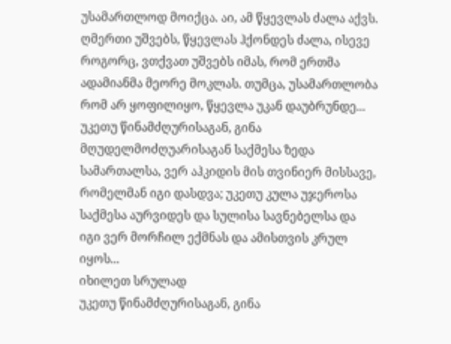უსამართლოდ მოიქცა. აი, ამ წყევლას ძალა აქვს. ღმერთი უშვებს, წყევლას ჰქონდეს ძალა, ისევე როგორც, ვთქვათ უშვებს იმას, რომ ერთმა ადამიანმა მეორე მოკლას. თუმცა, უსამართლობა რომ არ ყოფილიყო, წყევლა უკან დაუბრუნდე...
უკეთუ წინამძღურისაგან, გინა მღუდელმოძღუარისაგან საქმესა ზედა სამართალსა, ვერ აჰკიდის მის თვინიერ მისსავე, რომელმან იგი დასდვა; უკეთუ კულა უჯეროსა საქმესა აურვიდეს და სულისა სავნებელსა და იგი ვერ მორჩილ ექმნას და ამისთვის კრულ იყოს...
იხილეთ სრულად
უკეთუ წინამძღურისაგან, გინა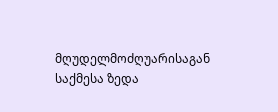მღუდელმოძღუარისაგან საქმესა ზედა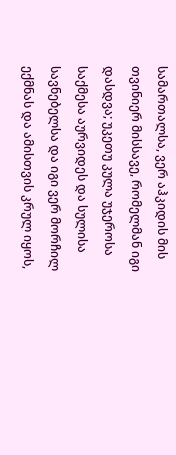სამართალსა, ვერ აჰკიდის მის თვინიერ მისსავე, რომელმან იგი დასდვა; უკეთუ კულა უჯეროსა საქმესა აურვიდეს და სულისა სავნებელსა და იგი ვერ მორჩილ ექმნას და ამისთვის კრულ იყოს,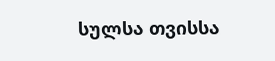სულსა თვისსა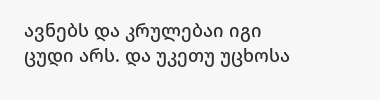ავნებს და კრულებაი იგი ცუდი არს. და უკეთუ უცხოსა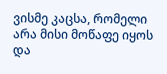ვისმე კაცსა, რომელი არა მისი მოწაფე იყოს და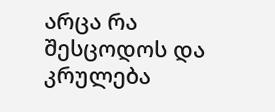არცა რა შესცოდოს და კრულება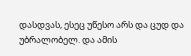დასდვას, ესეც უწესო არს და ცუდ და უბრალობელ. და ამის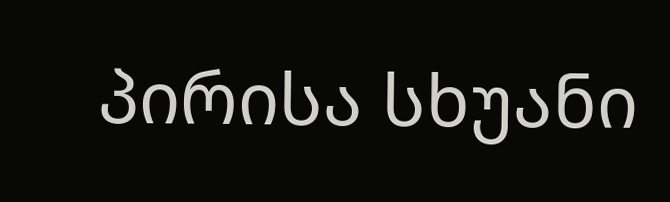პირისა სხუანი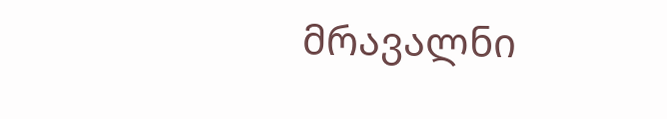მრავალნი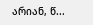არიან, წ...